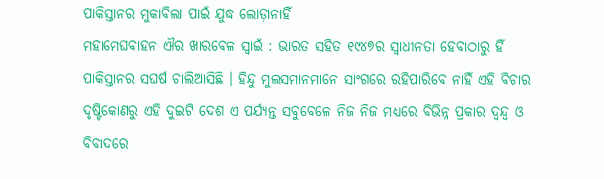ପାକିସ୍ତାନର ମୁକାବିଲା ପାଇଁ ଯୁଦ୍ଧ ଲୋଡ଼ାନାହିଁ
ମହାମେଘବାହନ ଐର ଖାରବେଳ ସ୍ୱାଇଁ : ଭାରତ ସହିତ ୧୯୪୭ର ସ୍ୱାଧୀନତା ହେବାଠାରୁ ହିଁ ପାକିସ୍ତାନର ସଘର୍ଷ ଚାଲିଆସିଛି । ହିନ୍ଦୁ ମୁଲସମାନମାନେ ସାଂଗରେ ରହିପାରିବେ ନାହିଁ ଏହି ବିଚାର ଦୃଷ୍ଟିକୋଣରୁ ଏହି ଦୁଇଟି ଦେଶ ଏ ପର୍ଯ୍ୟନ୍ତ ସବୁବେଳେ ନିଜ ନିଜ ମଧ୍ୟରେ ବିଭିନ୍ନ ପ୍ରକାର ଦ୍ୱନ୍ଦ୍ୱ ଓ ବିବାଦରେ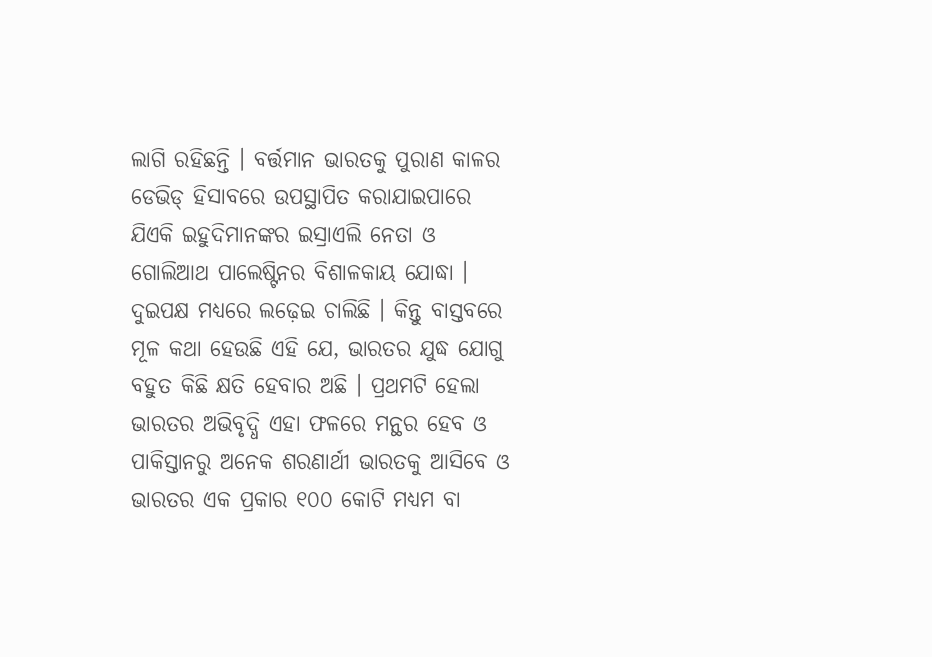ଲାଗି ରହିଛନ୍ତି । ବର୍ତ୍ତମାନ ଭାରତକୁ ପୁରାଣ କାଳର ଡେଭିଡ୍ ହିସାବରେ ଉପସ୍ଥାପିତ କରାଯାଇପାରେ ଯିଏକି ଇହୁଦିମାନଙ୍କର ଇସ୍ରାଏଲି ନେତା ଓ ଗୋଲିଆଥ ପାଲେଷ୍ଟିନର ବିଶାଳକାୟ ଯୋଦ୍ଧା । ଦୁଇପକ୍ଷ ମଧ୍ୟରେ ଲଢ଼େଇ ଚାଲିଛି । କିନ୍ତୁ ବାସ୍ତବରେ ମୂଳ କଥା ହେଉଛି ଏହି ଯେ, ଭାରତର ଯୁଦ୍ଧ ଯୋଗୁ ବହୁତ କିଛି କ୍ଷତି ହେବାର ଅଛି । ପ୍ରଥମଟି ହେଲା ଭାରତର ଅଭିବୃଦ୍ଧି ଏହା ଫଳରେ ମନ୍ଥର ହେବ ଓ ପାକିସ୍ତାନରୁ ଅନେକ ଶରଣାର୍ଥୀ ଭାରତକୁ ଆସିବେ ଓ ଭାରତର ଏକ ପ୍ରକାର ୧୦୦ କୋଟି ମଧ୍ୟମ ବା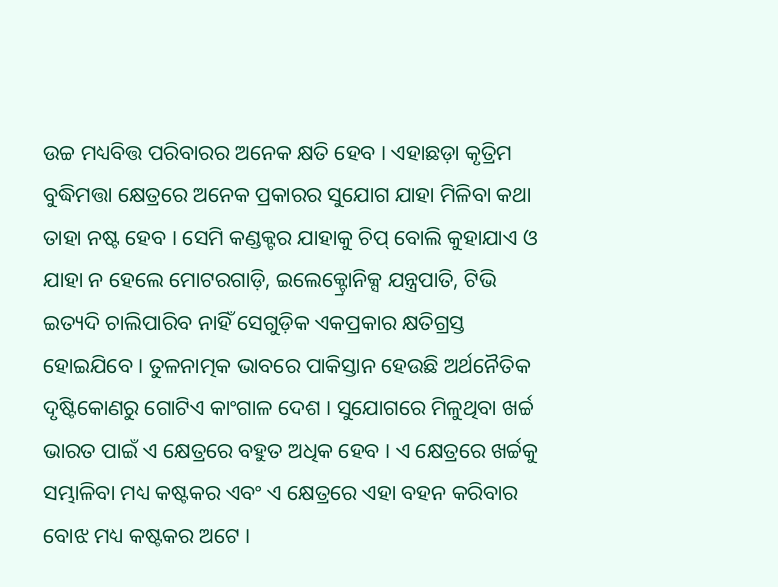ଉଚ୍ଚ ମଧ୍ୟବିତ୍ତ ପରିବାରର ଅନେକ କ୍ଷତି ହେବ । ଏହାଛଡ଼ା କୃତ୍ରିମ ବୁଦ୍ଧିମତ୍ତା କ୍ଷେତ୍ରରେ ଅନେକ ପ୍ରକାରର ସୁଯୋଗ ଯାହା ମିଳିବା କଥା ତାହା ନଷ୍ଟ ହେବ । ସେମି କଣ୍ଡକ୍ଟର ଯାହାକୁ ଚିପ୍ ବୋଲି କୁହାଯାଏ ଓ ଯାହା ନ ହେଲେ ମୋଟରଗାଡ଼ି, ଇଲେକ୍ଟ୍ରୋନିକ୍ସ ଯନ୍ତ୍ରପାତି, ଟିଭି ଇତ୍ୟଦି ଚାଲିପାରିବ ନାହିଁ ସେଗୁଡ଼ିକ ଏକପ୍ରକାର କ୍ଷତିଗ୍ରସ୍ତ ହୋଇଯିବେ । ତୁଳନାତ୍ମକ ଭାବରେ ପାକିସ୍ତାନ ହେଉଛି ଅର୍ଥନୈତିକ ଦୃଷ୍ଟିକୋଣରୁ ଗୋଟିଏ କାଂଗାଳ ଦେଶ । ସୁଯୋଗରେ ମିଳୁଥିବା ଖର୍ଚ୍ଚ ଭାରତ ପାଇଁ ଏ କ୍ଷେତ୍ରରେ ବହୁତ ଅଧିକ ହେବ । ଏ କ୍ଷେତ୍ରରେ ଖର୍ଚ୍ଚକୁ ସମ୍ଭାଳିବା ମଧ୍ୟ କଷ୍ଟକର ଏବଂ ଏ କ୍ଷେତ୍ରରେ ଏହା ବହନ କରିବାର ବୋଝ ମଧ୍ୟ କଷ୍ଟକର ଅଟେ ।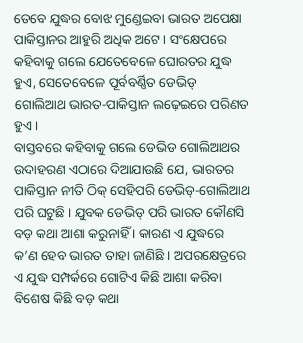ତେବେ ଯୁଦ୍ଧର ବୋଝ ମୁଣ୍ଡେଇବା ଭାରତ ଅପେକ୍ଷା ପାକିସ୍ତାନର ଆହୁରି ଅଧିକ ଅଟେ । ସଂକ୍ଷେପରେ କହିବାକୁ ଗଲେ ଯେତେବେଳେ ଘୋରତର ଯୁଦ୍ଧ ହୁଏ, ସେତେବେଳେ ପୂର୍ବବର୍ଣ୍ଣିତ ଡେଭିଡ୍ ଗୋଲିଆଥ ଭାରତ-ପାକିସ୍ତାନ ଲଢ଼େଇରେ ପରିଣତ ହୁଏ ।
ବାସ୍ତବରେ କହିବାକୁ ଗଲେ ଡେଭିଡ ଗୋଲିଆଥର ଉଦାହରଣ ଏଠାରେ ଦିଆଯାଉଛି ଯେ, ଭାରତର ପାକିସ୍ତାନ ନୀତି ଠିକ୍ ସେହିପରି ଡେଭିଡ୍-ଗୋଲିଆଥ ପରି ଘଟୁଛି । ଯୁବକ ଡେଭିଡ୍ ପରି ଭାରତ କୌଣସି ବଡ଼ କଥା ଆଶା କରୁନାହିଁ । କାରଣ ଏ ଯୁଦ୍ଧରେ କ’ଣ ହେବ ଭାରତ ତାହା ଜାଣିଛି । ଅପରକ୍ଷେତ୍ରରେ ଏ ଯୁଦ୍ଧ ସମ୍ପର୍କରେ ଗୋଟିଏ କିଛି ଆଶା କରିବା ବିଶେଷ କିଛି ବଡ଼ କଥା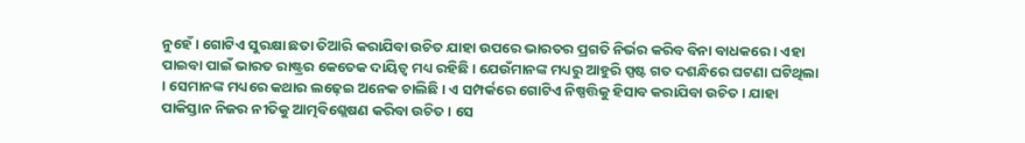ନୁହେଁ । ଗୋଟିଏ ସୁରକ୍ଷା ଛତା ତିଆରି କରାଯିବା ଉଚିତ ଯାହା ଉପରେ ଭାରତର ପ୍ରଗତି ନିର୍ଭର କରିବ ବିନା ବାଧକରେ । ଏହା ପାଇବା ପାଇଁ ଭାରତ ରାଷ୍ଟ୍ରର କେତେକ ଦାୟିତ୍ୱ ମଧ୍ୟ ରହିଛି । ଯେଉଁମାନଙ୍କ ମଧ୍ୟରୁ ଆହୁରି ସ୍ପଷ୍ଟ ଗତ ଦଶନ୍ଧିରେ ଘଟଣା ଘଟିଥିଲା । ସେମାନଙ୍କ ମଧ୍ୟରେ କଥାର ଲଢ଼େଇ ଅନେକ ଚାଲିଛି । ଏ ସମ୍ପର୍କରେ ଗୋଟିଏ ନିଷ୍ପତ୍ତିକୁ ହିସାବ କରାଯିବା ଉଚିତ । ଯାହା ପାକିସ୍ତାନ ନିଜର ନୀତିକୁ ଆତ୍ମବିଶ୍ଲେଷଣ କରିବା ଉଚିତ । ସେ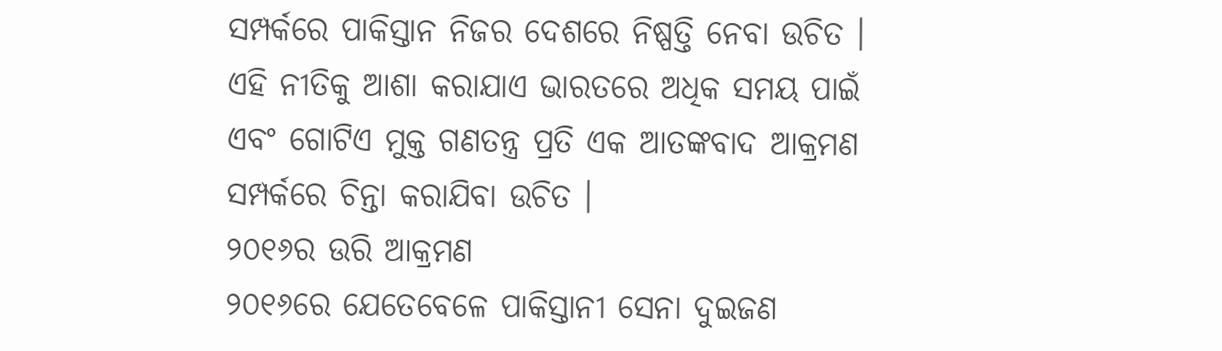ସମ୍ପର୍କରେ ପାକିସ୍ତାନ ନିଜର ଦେଶରେ ନିଷ୍ପତ୍ତି ନେବା ଉଚିତ । ଏହି ନୀତିକୁ ଆଶା କରାଯାଏ ଭାରତରେ ଅଧିକ ସମୟ ପାଇଁ ଏବଂ ଗୋଟିଏ ମୁକ୍ତ ଗଣତନ୍ତ୍ର ପ୍ରତି ଏକ ଆତଙ୍କବାଦ ଆକ୍ରମଣ ସମ୍ପର୍କରେ ଚିନ୍ତା କରାଯିବା ଉଚିତ ।
୨୦୧୬ର ଉରି ଆକ୍ରମଣ
୨୦୧୬ରେ ଯେତେବେଳେ ପାକିସ୍ତାନୀ ସେନା ଦୁଇଜଣ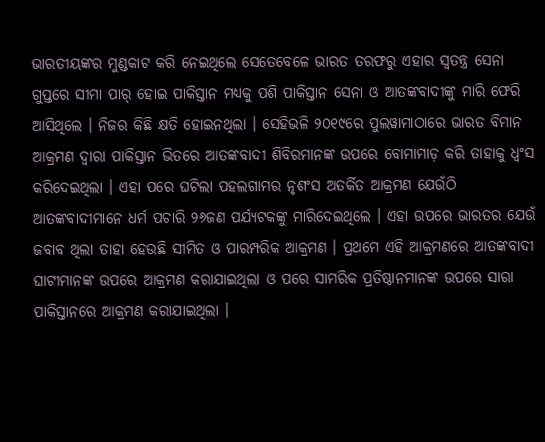ଭାରତୀୟଙ୍କର ମୁଣ୍ଡକାଟ କରି ନେଇଥିଲେ ସେତେବେଳେ ଭାରତ ତରଫରୁ ଏହାର ସ୍ୱତନ୍ତ୍ର ସେନା ଗୁପ୍ତରେ ସୀମା ପାର୍ ହୋଇ ପାକିସ୍ତାନ ମଧ୍ୟକୁ ପଶି ପାକିସ୍ତାନ ସେନା ଓ ଆତଙ୍କବାଦୀଙ୍କୁ ମାରି ଫେରି ଆସିଥିଲେ । ନିଜର କିଛି କ୍ଷତି ହୋଇନଥିଲା । ସେହିଭଳି ୨୦୧୯ରେ ପୁଲୱାମାଠାରେ ଭାରତ ବିମାନ ଆକ୍ରମଣ ଦ୍ୱାରା ପାକିସ୍ତାନ ଭିତରେ ଆତଙ୍କବାଦୀ ଶିବିରମାନଙ୍କ ଉପରେ ବୋମାମାଡ଼ କରି ତାହାକୁ ଧ୍ୱଂସ କରିଦେଇଥିଲା । ଏହା ପରେ ଘଟିଲା ପହଲଗାମର ନୃଶଂସ ଅତର୍କିତ ଆକ୍ରମଣ ଯେଉଁଠି ଆତଙ୍କବାଦୀମାନେ ଧର୍ମ ପଚାରି ୨୬ଜଣ ପର୍ଯ୍ୟଟକଙ୍କୁ ମାରିଦେଇଥିଲେ । ଏହା ଉପରେ ଭାରତର ଯେଉଁ ଜବାବ ଥିଲା ତାହା ହେଉଛି ସୀମିତ ଓ ପାରମ୍ପରିକ ଆକ୍ରମଣ । ପ୍ରଥମେ ଏହି ଆକ୍ରମଣରେ ଆତଙ୍କବାଦୀ ଘାଟୀମାନଙ୍କ ଉପରେ ଆକ୍ରମଣ କରାଯାଇଥିଲା ଓ ପରେ ସାମରିକ ପ୍ରତିଷ୍ଠାନମାନଙ୍କ ଉପରେ ସାରା ପାକିସ୍ତାନରେ ଆକ୍ରମଣ କରାଯାଇଥିଲା ।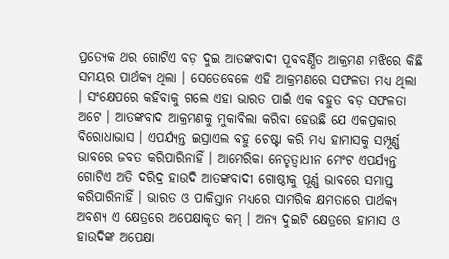ପ୍ରତ୍ୟେକ ଥର ଗୋଟିଏ ବଡ଼ ଦୁଇ ଆତଙ୍କବାଦୀ ପୂବବର୍ଣ୍ଣିତ ଆକ୍ରମଣ ମଝିରେ କିଛି ସମୟର ପାର୍ଥକ୍ୟ ଥିଲା । ସେତେବେଳେ ଏହି ଆକ୍ରମଣରେ ସଫଳତା ମଧ୍ୟ ଥିଲା । ସଂକ୍ଷେପରେ କହିବାକୁ ଗଲେ ଏହା ଭାରତ ପାଇଁ ଏକ ବହୁତ ବଡ଼ ସଫଳତା ଅଟେ । ଆତଙ୍କବାଦ ଆକ୍ରମଣକୁ ମୁକାବିଲା କରିବା ହେଉଛି ଯେ ଏକପ୍ରକାର ବିରୋଧାଭାସ । ଏପର୍ଯ୍ୟନ୍ତ ଇସ୍ରାଏଲ ବହୁ ଚେଷ୍ଟା କରି ମଧ୍ୟ ହାମାସକୁ ସମ୍ପୂର୍ଣ୍ଣ ଭାବରେ ଜବତ କରିପାରିନାହିଁ । ଆମେରିକା ନେତୃତ୍ୱାଧୀନ ମେଂଟ ଏପର୍ଯ୍ୟନ୍ତ ଗୋଟିଏ ଅତି ଦରିଦ୍ର ହାଉଦି ଆତଙ୍କବାଦୀ ଗୋଷ୍ଠୀକୁ ପୂର୍ଣ୍ଣ ଭାବରେ ସମାପ୍ତ କରିପାରିନାହିଁ । ଭାରତ ଓ ପାକିସ୍ତାନ ମଧ୍ୟରେ ସାମରିକ କ୍ଷମତାରେ ପାର୍ଥକ୍ୟ ଅବଶ୍ୟ ଏ କ୍ଷେତ୍ରରେ ଅପେକ୍ଷାକୃତ କମ୍ । ଅନ୍ୟ ଦୁଇଟି କ୍ଷେତ୍ରରେ ହାମାସ ଓ ହାଉଦିଙ୍କ ଅପେକ୍ଷା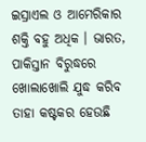ଇସ୍ରାଏଲ ଓ ଆମେରିକାର ଶକ୍ତି ବହୁ ଅଧିକ । ଭାରତ, ପାକିସ୍ତାନ ବିରୁଦ୍ଧରେ ଖୋଲାଖୋଲି ଯୁଦ୍ଧ କରିବ ତାହା କଷ୍ଟକର ହେଉଛି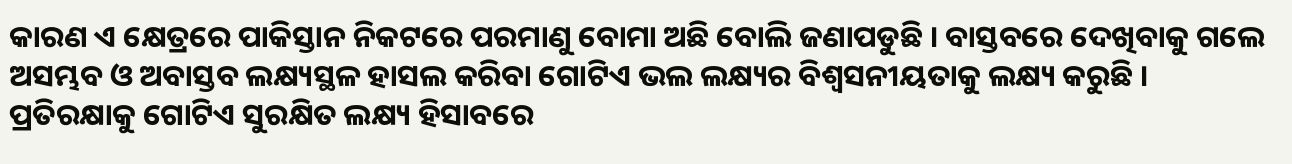କାରଣ ଏ କ୍ଷେତ୍ରରେ ପାକିସ୍ତାନ ନିକଟରେ ପରମାଣୁ ବୋମା ଅଛି ବୋଲି ଜଣାପଡୁଛି । ବାସ୍ତବରେ ଦେଖିବାକୁ ଗଲେ ଅସମ୍ଭବ ଓ ଅବାସ୍ତବ ଲକ୍ଷ୍ୟସ୍ଥଳ ହାସଲ କରିବା ଗୋଟିଏ ଭଲ ଲକ୍ଷ୍ୟର ବିଶ୍ୱସନୀୟତାକୁ ଲକ୍ଷ୍ୟ କରୁଛି । ପ୍ରତିରକ୍ଷାକୁ ଗୋଟିଏ ସୁରକ୍ଷିତ ଲକ୍ଷ୍ୟ ହିସାବରେ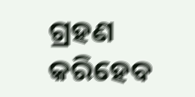ଗ୍ରହଣ କରିହେବ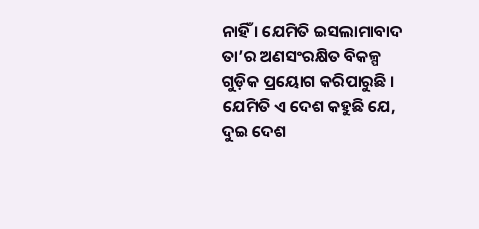ନାହିଁ । ଯେମିତି ଇସଲାମାବାଦ ତା’ର ଅଣସଂରକ୍ଷିତ ବିକଳ୍ପ ଗୁଡ଼ିକ ପ୍ରୟୋଗ କରିପାରୁଛି । ଯେମିତି ଏ ଦେଶ କହୁଛି ଯେ, ଦୁଇ ଦେଶ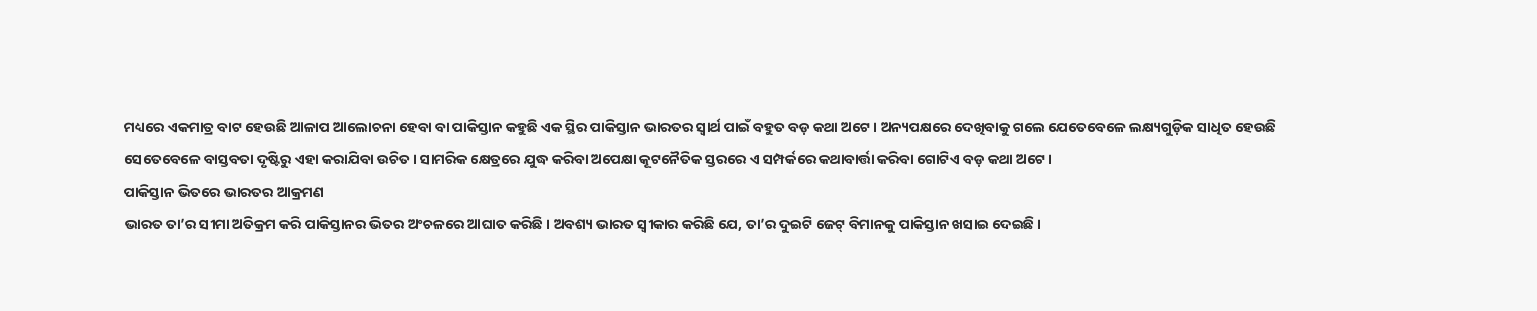ମଧ୍ୟରେ ଏକମାତ୍ର ବାଟ ହେଉଛି ଆଳାପ ଆଲୋଚନା ହେବା ବା ପାକିସ୍ତାନ କହୁଛି ଏକ ସ୍ଥିର ପାକିସ୍ତାନ ଭାରତର ସ୍ୱାର୍ଥ ପାଇଁ ବହୁତ ବଡ଼ କଥା ଅଟେ । ଅନ୍ୟପକ୍ଷରେ ଦେଖିବାକୁ ଗଲେ ଯେତେବେଳେ ଲକ୍ଷ୍ୟଗୁଡ଼ିକ ସାଧିତ ହେଉଛି ସେତେବେଳେ ବାସ୍ତବତା ଦୃଷ୍ଟିରୁ ଏହା କରାଯିବା ଉଚିତ । ସାମରିକ କ୍ଷେତ୍ରରେ ଯୁଦ୍ଧ କରିବା ଅପେକ୍ଷା କୂଟନୈତିକ ସ୍ତରରେ ଏ ସମ୍ପର୍କରେ କଥାବାର୍ତ୍ତା କରିବା ଗୋଟିଏ ବଡ଼ କଥା ଅଟେ ।
ପାକିସ୍ତାନ ଭିତରେ ଭାରତର ଆକ୍ରମଣ
ଭାରତ ତା’ର ସୀମା ଅତିକ୍ରମ କରି ପାକିସ୍ତାନର ଭିତର ଅଂଚଳରେ ଆଘାତ କରିଛି । ଅବଶ୍ୟ ଭାରତ ସ୍ୱୀକାର କରିଛି ଯେ, ତା’ର ଦୁଇଟି ଜେଟ୍ ବିମାନକୁ ପାକିସ୍ତାନ ଖସାଇ ଦେଇଛି ।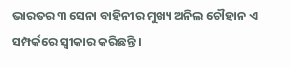ଭାରତର ୩ ସେନା ବାହିନୀର ମୁଖ୍ୟ ଅନିଲ ଚୌହାନ ଏ ସମ୍ପର୍କରେ ସ୍ୱୀକାର କରିଛନ୍ତି ।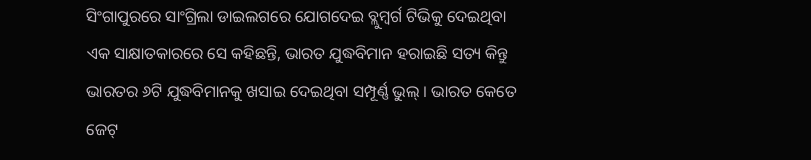ସିଂଗାପୁରରେ ସାଂଗ୍ରିଲା ଡାଇଲଗରେ ଯୋଗଦେଇ ବ୍ଲୁମ୍ବର୍ଗ ଟିଭିକୁ ଦେଇଥିବା ଏକ ସାକ୍ଷାତକାରରେ ସେ କହିଛନ୍ତି, ଭାରତ ଯୁଦ୍ଧବିମାନ ହରାଇଛି ସତ୍ୟ କିନ୍ତୁ ଭାରତର ୬ଟି ଯୁଦ୍ଧବିମାନକୁ ଖସାଇ ଦେଇଥିବା ସମ୍ପୂର୍ଣ୍ଣ ଭୁଲ୍ । ଭାରତ କେତେ ଜେଟ୍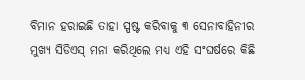ବିମାନ ହରାଇଛି ତାହା ସ୍ପଷ୍ଟ କରିବାକୁ ୩ ସେନାବାହିନୀର ମୁଖ୍ୟ ସିଡିଏସ୍ ମନା କରିଥିଲେ ମଧ୍ୟ ଏହି ସଂଘର୍ଷରେ କିଛି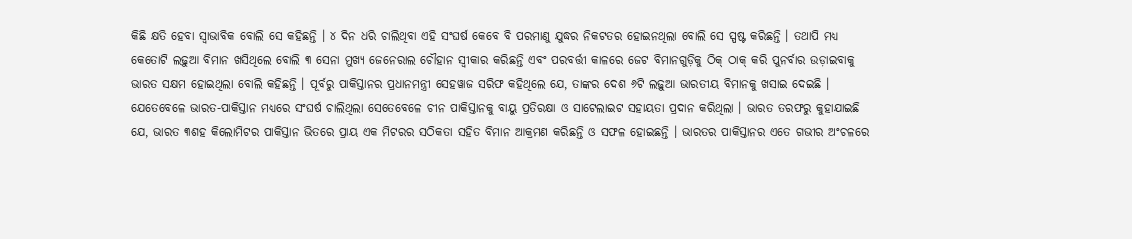କିଛି କ୍ଷତି ହେବା ସ୍ୱାଭାବିକ ବୋଲି ସେ କହିଛନ୍ତି । ୪ ଦିନ ଧରି ଚାଲିଥିବା ଏହି ସଂଘର୍ଷ କେବେ ବି ପରମାଣୁ ଯୁଦ୍ଧର ନିକଟତର ହୋଇନଥିଲା ବୋଲି ସେ ସ୍ପଷ୍ଟ କରିଛନ୍ତି । ତଥାପି ମଧ୍ୟ କେତୋଟି ଲଢ଼ୁଆ ବିମାନ ଖସିଥିଲେ ବୋଲି ୩ ସେନା ମୁଖ୍ୟ ଜେନେରାଲ ଚୌହାନ ସ୍ୱୀକାର କରିଛନ୍ତି ଏବଂ ପରବର୍ତ୍ତୀ କାଳରେ ଜେଟ ବିମାନଗୁଡ଼ିକୁ ଠିକ୍ ଠାକ୍ କରି ପୁନର୍ବାର ଉଡ଼ାଇବାକୁ ଭାରତ ସକ୍ଷମ ହୋଇଥିଲା ବୋଲି କହିଛନ୍ତି । ପୂର୍ବରୁ ପାକିସ୍ତାନର ପ୍ରଧାନମନ୍ତ୍ରୀ ସେହୱାଜ ସରିଫ କହିଥିଲେ ଯେ, ତାଙ୍କର ଦେଶ ୬ଟି ଲଢ଼ୁଆ ଭାରତୀୟ ବିମାନକୁ ଖସାଇ ଦେଇଛି । ଯେତେବେଳେ ଭାରତ-ପାକିସ୍ତାନ ମଧ୍ୟରେ ସଂଘର୍ଷ ଚାଲିଥିଲା ସେତେବେଳେ ଚୀନ ପାକିସ୍ତାନକୁ ବାୟୁ ପ୍ରତିରକ୍ଷା ଓ ସାଟେଲାଇଟ ସହାୟତା ପ୍ରଦାନ କରିଥିଲା । ଭାରତ ତରଫରୁ କୁହାଯାଇଛି ଯେ, ଭାରତ ୩ଶହ କିଲୋମିଟର ପାକିସ୍ତାନ ଭିତରେ ପ୍ରାୟ ଏକ ମିଟରର ସଠିକତା ସହିତ ବିମାନ ଆକ୍ରମଣ କରିଛନ୍ତି ଓ ସଫଳ ହୋଇଛନ୍ତି । ଭାରତର ପାକିସ୍ତାନର ଏତେ ଗଭୀର ଅଂଚଳରେ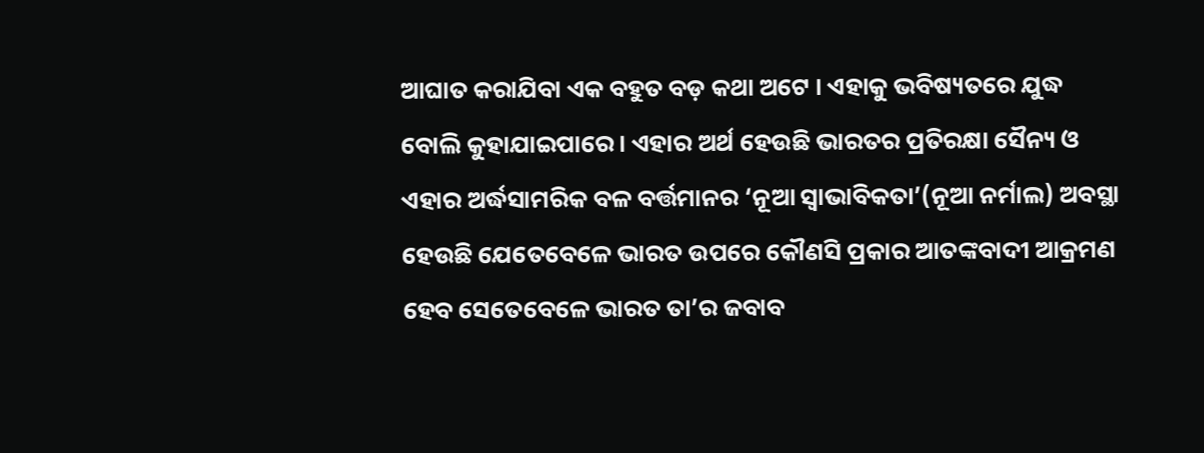ଆଘାତ କରାଯିବା ଏକ ବହୁତ ବଡ଼ କଥା ଅଟେ । ଏହାକୁ ଭବିଷ୍ୟତରେ ଯୁଦ୍ଧ ବୋଲି କୁହାଯାଇପାରେ । ଏହାର ଅର୍ଥ ହେଉଛି ଭାରତର ପ୍ରତିରକ୍ଷା ସୈନ୍ୟ ଓ ଏହାର ଅର୍ଦ୍ଧସାମରିକ ବଳ ବର୍ତ୍ତମାନର ‘ନୂଆ ସ୍ୱାଭାବିକତା’(ନୂଆ ନର୍ମାଲ) ଅବସ୍ଥା ହେଉଛି ଯେତେବେଳେ ଭାରତ ଉପରେ କୌଣସି ପ୍ରକାର ଆତଙ୍କବାଦୀ ଆକ୍ରମଣ ହେବ ସେତେବେଳେ ଭାରତ ତା’ର ଜବାବ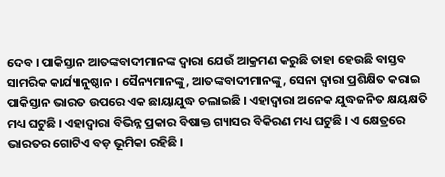ଦେବ । ପାକିସ୍ତାନ ଆତଙ୍କବାଦୀମାନଙ୍କ ଦ୍ୱାରା ଯେଉଁ ଆକ୍ରମଣ କରୁଛି ତାହା ହେଉଛି ବାସ୍ତବ ସାମରିକ କାର୍ଯ୍ୟାନୁଷ୍ଠାନ । ସୈନ୍ୟମାନଙ୍କୁ, ଆତଙ୍କବାଦୀମାନଙ୍କୁ, ସେନା ଦ୍ୱାରା ପ୍ରଶିକ୍ଷିତ କରାଇ ପାକିସ୍ତାନ ଭାରତ ଉପରେ ଏକ ଛାୟାଯୁଦ୍ଧ ଚଲାଇଛି । ଏହାଦ୍ୱାରା ଅନେକ ଯୁଦ୍ଧଜନିତ କ୍ଷୟକ୍ଷତି ମଧ୍ୟ ଘଟୁଛି । ଏହାଦ୍ୱାରା ବିଭିନ୍ନ ପ୍ରକାର ବିଷାକ୍ତ ଗ୍ୟାସର ବିକିରଣ ମଧ୍ୟ ଘଟୁଛି । ଏ କ୍ଷେତ୍ରରେ ଭାରତର ଗୋଟିଏ ବଡ଼ ଭୂମିକା ରହିଛି ।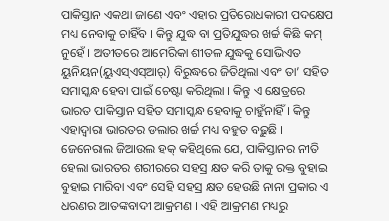ପାକିସ୍ତାନ ଏକଥା ଜାଣେ ଏବଂ ଏହାର ପ୍ରତିରୋଧକାରୀ ପଦକ୍ଷେପ ମଧ୍ୟ ନେବାକୁ ଚାହିଁବ । କିନ୍ତୁ ଯୁଦ୍ଧ ବା ପ୍ରତିଯୁଦ୍ଧର ଖର୍ଚ୍ଚ କିଛି କମ୍ ନୁହେଁ । ଅତୀତରେ ଆମେରିକା ଶୀତଳ ଯୁଦ୍ଧକୁ ସୋଭିଏତ ୟୁନିୟନ(ୟୁଏସ୍ଏସ୍ଆର୍) ବିରୁଦ୍ଧରେ ଜିତିଥିଲା ଏବଂ ତା’ ସହିତ ସମାସ୍କନ୍ଧ ହେବା ପାଇଁ ଚେଷ୍ଟା କରିଥିଲା । କିନ୍ତୁ ଏ କ୍ଷେତ୍ରରେ ଭାରତ ପାକିସ୍ତାନ ସହିତ ସମାସ୍କନ୍ଧ ହେବାକୁ ଚାହୁଁନାହିଁ । କିନ୍ତୁ ଏହାଦ୍ୱାରା ଭାରତର ଡଲାର ଖର୍ଚ୍ଚ ମଧ୍ୟ ବହୁତ ବଢ଼ୁଛି ।
ଜେନେରାଲ ଜିଆଉଲ ହକ୍ କହିଥିଲେ ଯେ, ପାକିସ୍ତାନର ନୀତି ହେଲା ଭାରତର ଶରୀରରେ ସହସ୍ର କ୍ଷତ କରି ତାକୁ ରକ୍ତ ବୁହାଇ ବୁହାଇ ମାରିବା ଏବଂ ସେହି ସହସ୍ର କ୍ଷତ ହେଉଛି ନାନା ପ୍ରକାର ଏ ଧରଣର ଆତଙ୍କବାଦୀ ଆକ୍ରମଣ । ଏହି ଆକ୍ରମଣ ମଧ୍ୟରୁ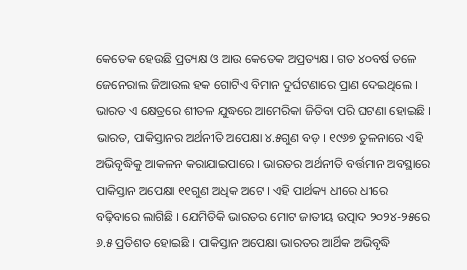କେତେକ ହେଉଛି ପ୍ରତ୍ୟକ୍ଷ ଓ ଆଉ କେତେକ ଅପ୍ରତ୍ୟକ୍ଷ । ଗତ ୪୦ବର୍ଷ ତଳେ ଜେନେରାଲ ଜିଆଉଲ ହକ ଗୋଟିଏ ବିମାନ ଦୁର୍ଘଟଣାରେ ପ୍ରାଣ ଦେଇଥିଲେ । ଭାରତ ଏ କ୍ଷେତ୍ରରେ ଶୀତଳ ଯୁଦ୍ଧରେ ଆମେରିକା ଜିତିବା ପରି ଘଟଣା ହୋଇଛି । ଭାରତ, ପାକିସ୍ତାନର ଅର୍ଥନୀତି ଅପେକ୍ଷା ୪.୫ଗୁଣ ବଡ଼ । ୧୯୬୭ ତୁଳନାରେ ଏହି ଅଭିବୃଦ୍ଧିକୁ ଆକଳନ କରାଯାଇପାରେ । ଭାରତର ଅର୍ଥନୀତି ବର୍ତ୍ତମାନ ଅବସ୍ଥାରେ ପାକିସ୍ତାନ ଅପେକ୍ଷା ୧୧ଗୁଣ ଅଧିକ ଅଟେ । ଏହି ପାର୍ଥକ୍ୟ ଧୀରେ ଧୀରେ ବଢ଼ିବାରେ ଲାଗିଛି । ଯେମିତିକି ଭାରତର ମୋଟ ଜାତୀୟ ଉତ୍ପାଦ ୨୦୨୪-୨୫ରେ ୬.୫ ପ୍ରତିଶତ ହୋଇଛି । ପାକିସ୍ତାନ ଅପେକ୍ଷା ଭାରତର ଆର୍ଥିକ ଅଭିବୃଦ୍ଧି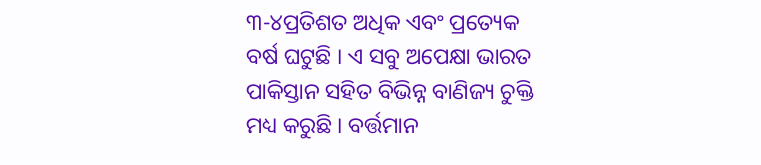୩-୪ପ୍ରତିଶତ ଅଧିକ ଏବଂ ପ୍ରତ୍ୟେକ ବର୍ଷ ଘଟୁଛି । ଏ ସବୁ ଅପେକ୍ଷା ଭାରତ ପାକିସ୍ତାନ ସହିତ ବିଭିନ୍ନ ବାଣିଜ୍ୟ ଚୁକ୍ତି ମଧ୍ୟ କରୁଛି । ବର୍ତ୍ତମାନ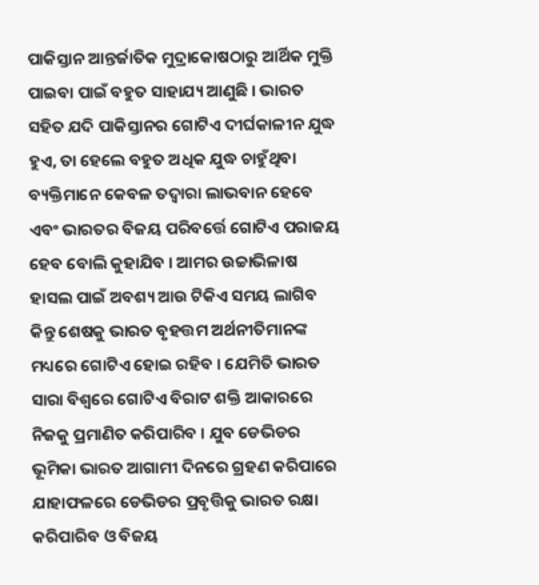ପାକିସ୍ତାନ ଆନ୍ତର୍ଜାତିକ ମୁଦ୍ରାକୋଷଠାରୁ ଆର୍ଥିକ ମୁକ୍ତି ପାଇବା ପାଇଁ ବହୁତ ସାହାଯ୍ୟ ଆଣୁଛି । ଭାରତ ସହିତ ଯଦି ପାକିସ୍ତାନର ଗୋଟିଏ ଦୀର୍ଘକାଳୀନ ଯୁଦ୍ଧ ହୁଏ, ତା ହେଲେ ବହୁତ ଅଧିକ ଯୁଦ୍ଧ ଚାହୁଁଥିବା ବ୍ୟକ୍ତିମାନେ କେବଳ ତଦ୍ୱାରା ଲାଭବାନ ହେବେ ଏବଂ ଭାରତର ବିଜୟ ପରିବର୍ତ୍ତେ ଗୋଟିଏ ପରାଜୟ ହେବ ବୋଲି କୁହାଯିବ । ଆମର ଉଚ୍ଚାଭିଳାଷ ହାସଲ ପାଇଁ ଅବଶ୍ୟ ଆଉ ଟିକିଏ ସମୟ ଲାଗିବ କିନ୍ତୁ ଶେଷକୁ ଭାରତ ବୃହତ୍ତମ ଅର୍ଥନୀତିମାନଙ୍କ ମଧ୍ୟରେ ଗୋଟିଏ ହୋଇ ରହିବ । ଯେମିତି ଭାରତ ସାରା ବିଶ୍ୱରେ ଗୋଟିଏ ବିରାଟ ଶକ୍ତି ଆକାରରେ ନିଜକୁ ପ୍ରମାଣିତ କରିପାରିବ । ଯୁବ ଡେଭିଡର ଭୂମିକା ଭାରତ ଆଗାମୀ ଦିନରେ ଗ୍ରହଣ କରିପାରେ ଯାହାଫଳରେ ଡେଭିଡର ପ୍ରବୃତ୍ତିକୁ ଭାରତ ରକ୍ଷା କରିପାରିବ ଓ ବିଜୟ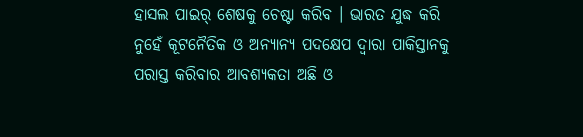ହାସଲ ପାଇର୍ ଶେଷକୁ ଚେଷ୍ଟା କରିବ । ଭାରତ ଯୁଦ୍ଧ କରି ନୁହେଁ କୂଟନୈତିକ ଓ ଅନ୍ୟାନ୍ୟ ପଦକ୍ଷେପ ଦ୍ୱାରା ପାକିସ୍ତାନକୁ ପରାସ୍ତ କରିବାର ଆବଶ୍ୟକତା ଅଛି ଓ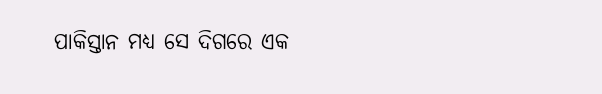ପାକିସ୍ତାନ ମଧ୍ୟ ସେ ଦିଗରେ ଏକ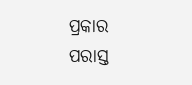ପ୍ରକାର ପରାସ୍ତ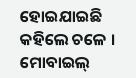ହୋଇଯାଇଛି କହିଲେ ଚଳେ ।
ମୋବାଇଲ୍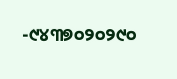-୯୪୩୭୦୨୦୨୯୦